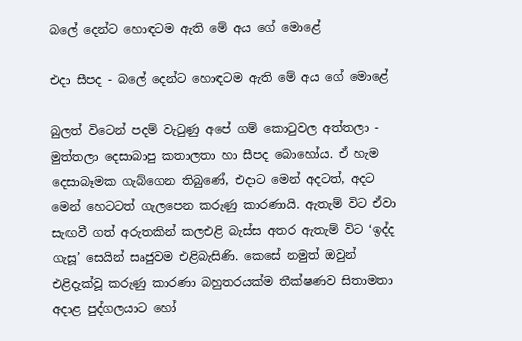බලේ දෙන්ට හොඳටම ඇති මේ අය ගේ මොළේ

එදා සීපද - බලේ දෙන්ට හොඳටම ඇති මේ අය ගේ මොළේ

බුලත් විටෙන් පදම් වැටුණු අපේ ගම් කොටුවල අත්තලා - මුත්තලා දෙසාබාපු කතාලතා හා සීපද බොහෝය. ඒ හැම දෙසාබෑමක ගැබ්ගෙන තිබුණේ, එදාට මෙන් අදටත්, අදට මෙන් හෙටටත් ගැලපෙන කරුණු කාරණායි. ඇතැම් විට ඒවා සැඟවී ගත් අරුතකින් කලඑළි බැස්ස අතර ඇතැම් විට ‘ඉද්ද ගැසූ’ සෙයින් සෘජුවම එළිබැසිණි. කෙසේ නමුත් ඔවුන් එළිදැක්වූ කරුණු කාරණා බහුතරයක්ම තීක්ෂණව සිතාමතා අදාළ පුද්ගලයාට හෝ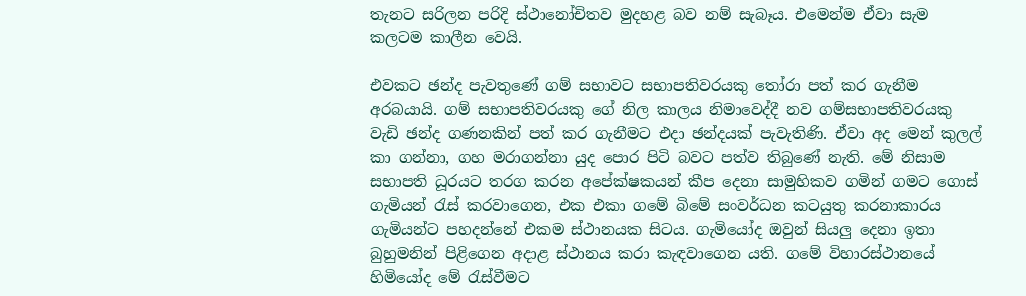තැනට සරිලන පරිදි ස්ථානෝචිතව මුදහළ බව නම් සැබෑය. එමෙන්ම ඒවා සැම කලටම කාලීන වෙයි.

එවකට ඡන්ද පැවතුණේ ගම් සභාවට සභාපතිවරයකු තෝරා පත් කර ගැනීම අරබයායි. ගම් සභාපතිවරයකු ගේ නිල කාලය නිමාවෙද්දී නව ගම්සභාපතිවරයකු වැඩි ඡන්ද ගණනකින් පත් කර ගැනීමට එදා ඡන්දයක් පැවැතිණි. ඒවා අද මෙන් කුලල් කා ගන්නා, ගහ මරාගන්නා යුද පොර පිටි බවට පත්ව තිබුණේ නැති. මේ නිසාම සභාපති ධූරයට තරග කරන අපේක්ෂකයන් කීප දෙනා සාමුහිකව ගමින් ගමට ගොස් ගැමියන් රැස් කරවාගෙන, එක එකා ගමේ බිමේ සංවර්ධන කටයුතු කරනාකාරය ගැමියන්ට පහදන්නේ එකම ස්ථානයක සිටය. ගැමියෝද ඔවුන් සියලු දෙනා ඉතා බුහුමනින් පිළිගෙන අදාළ ස්ථානය කරා කැඳවාගෙන යති. ගමේ විහාරස්ථානයේ හිමියෝද මේ රැස්වීමට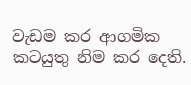වැඩම කර ආගමික කටයුතු නිම කර දෙති.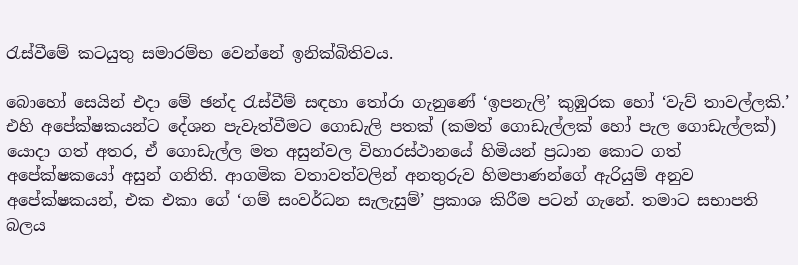රැස්වීමේ කටයුතු සමාරම්භ වෙන්නේ ඉනික්බිතිවය.

බොහෝ සෙයින් එදා මේ ඡන්ද රැස්වීම් සඳහා තෝරා ගැනුණේ ‘ඉපනැලි’ කුඹුරක හෝ ‘වැව් තාවල්ලකි.’ එහි අපේක්ෂකයන්ට දේශන පැවැත්වීමට ගොඩැලි පතක් (කමත් ගොඩැල්ලක් හෝ පැල ගොඩැල්ලක්) යොදා ගත් අතර, ඒ ගොඩැල්ල මත අසුන්වල විහාරස්ථානයේ හිමියන් ප්‍රධාන කොට ගත් අපේක්ෂකයෝ අසුන් ගනිති. ආගමික වතාවත්වලින් අනතුරුව හිමපාණන්ගේ ඇරියුම් අනුව අපේක්ෂකයන්, එක එකා ගේ ‘ගම් සංවර්ධන සැලැසුම්’ ප්‍රකාශ කිරීම පටන් ගැනේ. තමාට සභාපති බලය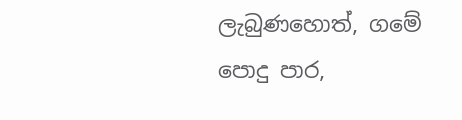ලැබුණහොත්, ගමේ පොදු පාර,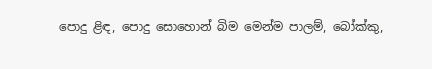පොදු ළිඳ, පොදු සොහොන් බිම මෙන්ම පාලම්, බෝක්කු,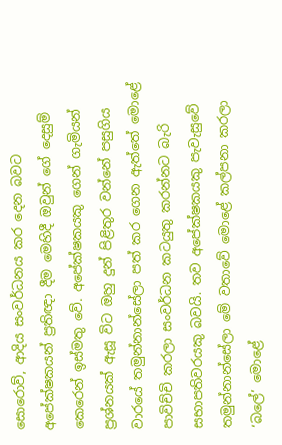සොරොව්, ආදිය සංවර්ධනය කර දෙන බවට අපේක්ෂකයන් ප්‍රතිඥා දීම මෙහිදී ඔවුන් ගේ දෙසුම් කෙරෙන් ඉස්මතු වේ. අපේක්ෂකයකු ගෙන් ගැමියන් ප්‍රශ්නයක් ඇසූ විට ඔහු දුන් පිළිතුර වන්නේ පසුගිය වාරයේ තමුන්නාන්සේලා පත් කර ගෙන ඇත්තේ මොළේ පාවිච්චි කරලා සංවර්ධන කටයුතු කරන්නට බැරි සභාපතිවරයකු බවයි. තව අපේක්ෂකයකු පැවැසුවේ තමුන්නාන්සේලා මේ වතාවේ මොළේ කල්පනා කරලා ‘බලේ’ මොළේ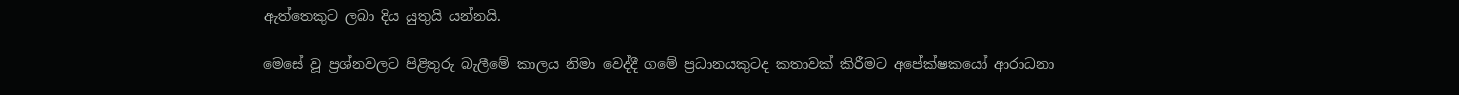ඇත්තෙකුට ලබා දිය යුතුයි යන්නයි.

මෙසේ වූ ප්‍රශ්නවලට පිළිතුරු බැලීමේ කාලය නිමා වෙද්දී ගමේ ප්‍රධානයකුටද කතාවක් කිරීමට අපේක්ෂකයෝ ආරාධනා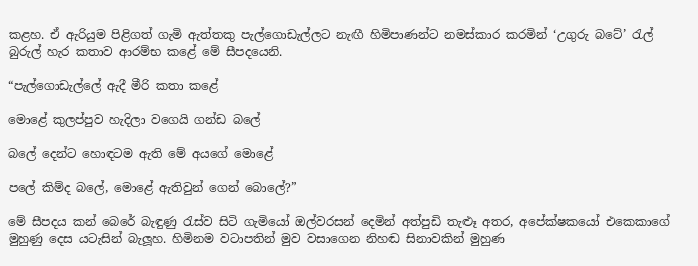කළහ. ඒ ඇරියුම පිළිගත් ගැමි ඇත්තකු පැල්ගොඩැල්ලට නැඟී හිමිපාණන්ට නමස්කාර කරමින් ‘උගුරු බටේ’ රැල් බුරුල් හැර කතාව ආරම්භ කළේ මේ සීපදයෙනි.

“පැල්ගොඩැල්ලේ ඇදී මීරි කතා කළේ

මොළේ කුලප්පුව හැදිලා වගෙයි ගන්ඩ බලේ

බලේ දෙන්ට හොඳටම ඇති මේ අයගේ මොළේ

පලේ කිම්ද බලේ, මොළේ ඇතිවුන් ගෙන් බොලේ?”

මේ සීපදය කන් බෙරේ බැඳුණු රැස්ව සිටි ගැමියෝ ඔල්වරසන් දෙමින් අත්පුඩි තැළුෑ අතර, අපේක්ෂකයෝ එකෙකාගේ මුහුණු දෙස යටැසින් බැලූහ. හිමිනම වටාපතින් මුව වසාගෙන නිහඬ සිනාවකින් මුහුණ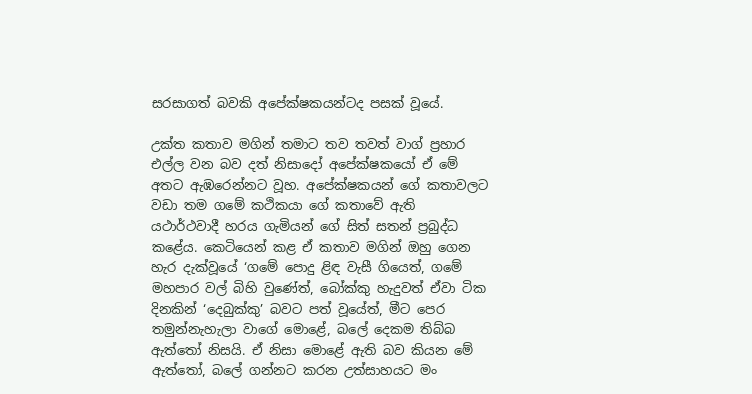සරසාගත් බවකි අපේක්ෂකයන්ටද පසක් වූයේ.

උක්ත කතාව මගින් තමාට තව තවත් වාග් ප්‍රහාර එල්ල වන බව දත් නිසාදෝ අපේක්ෂකයෝ ඒ මේ අතට ඇඹරෙන්නට වූහ. අපේක්ෂකයන් ගේ කතාවලට වඩා තම ගමේ කථිකයා ගේ කතාවේ ඇති යථාර්ථවාදී හරය ගැමියන් ගේ සිත් සතන් ප්‍රබුද්ධ කළේය. කෙටියෙන් කළ ඒ කතාව මගින් ඔහු ගෙන හැර දැක්වූයේ ‘ගමේ පොදු ළිඳ වැසී ගියෙත්, ගමේ මහපාර වල් බිහි වුණේත්, බෝක්කු හැදුවත් ඒවා ටික දිනකින් ‘දෙබුක්කු’ බවට පත් වූයේත්, මීට පෙර තමුන්නැහැලා වාගේ මොළේ, බලේ දෙකම තිබ්බ ඇත්තෝ නිසයි. ඒ නිසා මොළේ ඇති බව කියන මේ ඇත්තෝ, බලේ ගන්නට කරන උත්සාහයට මං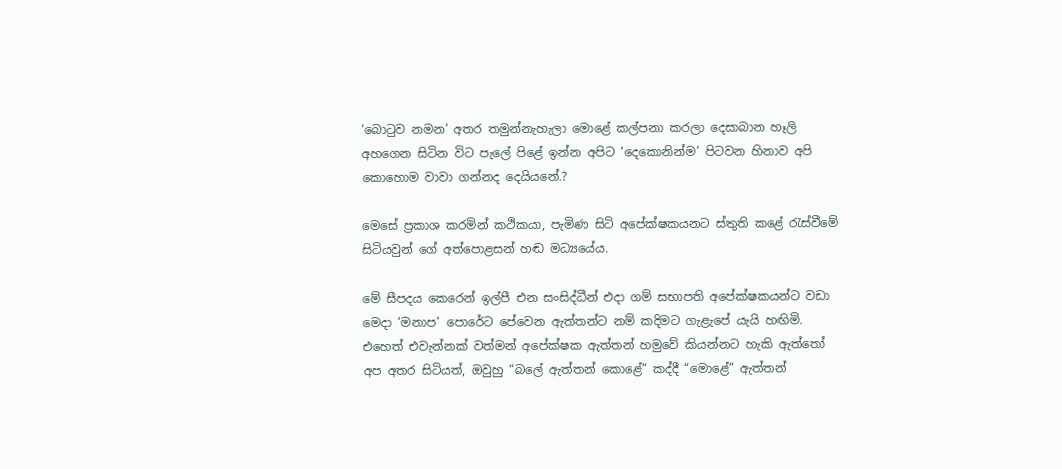‘බොටුව නමන’ අතර තමුන්නැහැලා මොළේ කල්පනා කරලා දෙසාබාන හෑලි අහගෙන සිටින විට පැලේ පිළේ ඉන්න අපිට ‘දෙකොනින්ම’ පිටවන හිනාව අපි කොහොම වාවා ගන්නද දෙයියනේ.?

මෙසේ ප්‍රකාශ කරමින් කථිකයා, පැමිණ සිටි අපේක්ෂකයනට ස්තුති කළේ රැස්වීමේ සිටියවුන් ගේ අත්පොළසන් හඬ මධ්‍යයේය.

මේ සීපදය කෙරෙන් ඉල්පී එන සංසිද්ධීන් එදා ගම් සභාපති අපේක්ෂකයන්ට වඩා මෙදා ‘මනාප’ පොරේට පේවෙන ඇත්තන්ට නම් කදිමට ගැළැපේ යැයි හඟිමි. එහෙත් එවැන්නක් වත්මන් අපේක්ෂක ඇත්තන් හමුවේ කියන්නට හැකි ඇත්තෝ අප අතර සිටියත්, ඔවුහු “බලේ ඇත්තන් කොළේ” කද්දී “මොළේ” ඇත්තන්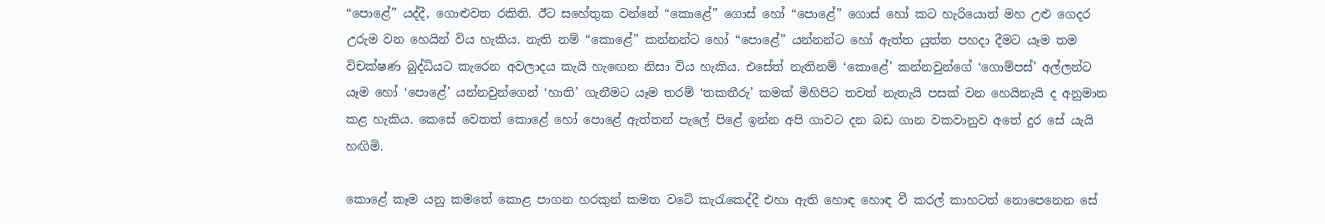“පොළේ” යද්දී, ගොළුවත රකිති. ඊට සහේතුක වන්නේ “කොළේ” ගොස් හෝ “පොළේ” ගොස් හෝ කට හැරියොත් මහ උළු ගෙදර උරුම වන හෙයින් විය හැකිය. නැති නම් “කොළේ” කන්නන්ට හෝ “පොළේ” යන්නන්ට හෝ ඇත්ත යුත්ත පහදා දීමට යෑම තම විචක්ෂණ බුද්ධියට කැරෙන අවලාදය කැයි හැඟෙන නිසා විය හැකිය. එසේත් නැතිනම් ‘කොළේ’ කන්නවුන්ගේ ‘ගොම්පස්’ අල්ලන්ට යෑම හෝ ‘පොළේ’ යන්නවුන්ගෙන් ‘හාති’ ගැනීමට යෑම තරම් ‘තකතීරු’ කමක් මිහිපිට තවත් නැතැයි පසක් වන හෙයිනැයි ද අනුමාන කළ හැකිය. කෙසේ වෙතත් කොළේ හෝ පොළේ ඇත්තන් පැලේ පිළේ ඉන්න අපි ගාවට දන බඩ ගාන වකවානුව අතේ දුර සේ යැයි හඟිමි.

කොළේ කෑම යනු කමතේ කොළ පාගන හරකුන් කමත වටේ කැරැකෙද්දී එහා ඇති හොඳ හොඳ වී කරල් කාහටත් නොපෙනෙන සේ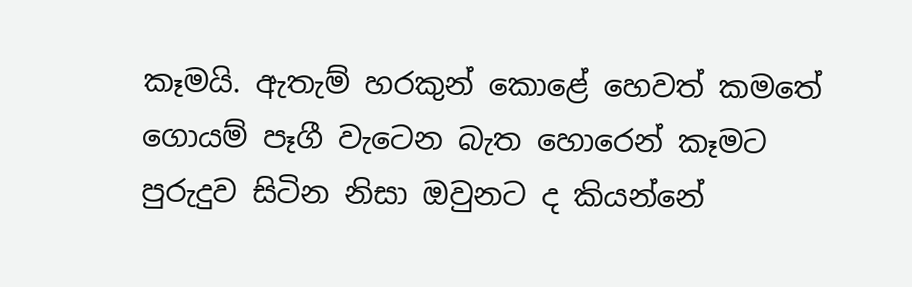කෑමයි. ඇතැම් හරකුන් කොළේ හෙවත් කමතේ ගොයම් පෑගී වැටෙන බැත හොරෙන් කෑමට පුරුදුව සිටින නිසා ඔවුනට ද කියන්නේ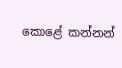කොළේ කන්නන්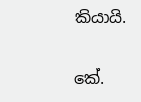කියායි.

කේ.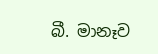බී. මානෑව